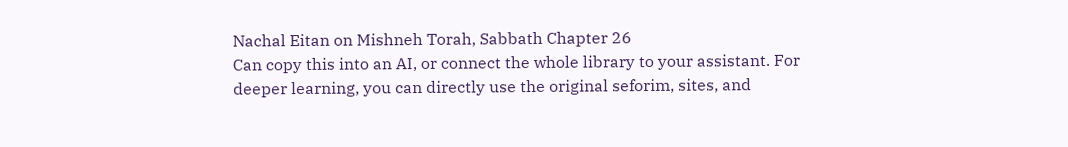Nachal Eitan on Mishneh Torah, Sabbath Chapter 26
Can copy this into an AI, or connect the whole library to your assistant. For deeper learning, you can directly use the original seforim, sites, and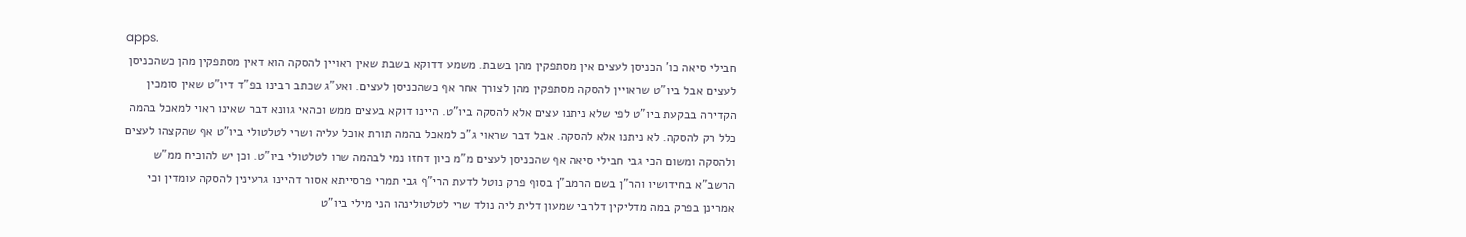apps.
חבילי סיאה כו' הכניסן לעצים אין מסתפקין מהן בשבת. משמע דדוקא בשבת שאין ראויין להסקה הוא דאין מסתפקין מהן כשהכניסן לעצים אבל ביו"ט שראויין להסקה מסתפקין מהן לצורך אחר אף כשהכניסן לעצים. ואע"ג שכתב רבינו בפ"ד דיו"ט שאין סומכין הקדירה בבקעת ביו"ט לפי שלא ניתנו עצים אלא להסקה ביו"ט. היינו דוקא בעצים ממש וכהאי גוונא דבר שאינו ראוי למאכל בהמה כלל רק להסקה. לא ניתנו אלא להסקה. אבל דבר שראוי ג"כ למאכל בהמה תורת אוכל עליה ושרי לטלטולי ביו"ט אף שהקצהו לעצים ולהסקה ומשום הכי גבי חבילי סיאה אף שהכניסן לעצים מ"מ כיון דחזו נמי לבהמה שרו לטלטולי ביו"ט. וכן יש להוכיח ממ"ש הרשב"א בחידושיו והר"ן בשם הרמב"ן בסוף פרק נוטל לדעת הרי"ף גבי תמרי פרסייתא אסור דהיינו גרעינין להסקה עומדין וכי אמרינן בפרק במה מדליקין דלרבי שמעון דלית ליה נולד שרי לטלטולינהו הני מילי ביו"ט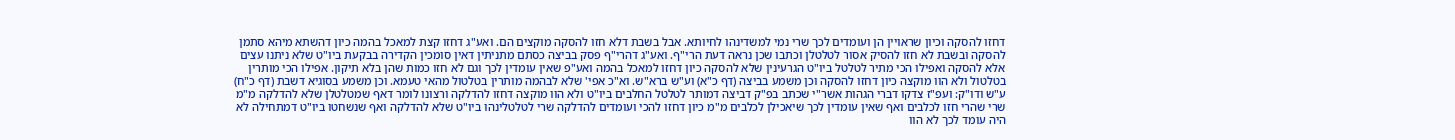דחזו להסקה וכיון שראויין הן ועומדים לכך שרי נמי למשדינהו לחיותא. אבל בשבת דלא חזו להסקה מוקצים הם. ואע"ג דחזו קצת למאכל בהמה כיון דהשתא מיהא סתמן להסקה ובשבת לא חזו להסיק אסור לטלטלן וכתבו שכן נראה דעת הרי"ף. ואע"ג דהרי"ף פסק בביצה כסתם מתניתין דאין סומכין הקדירה בבקעת ביו"ט שלא ניתנו עצים אלא להסקה ואפילו הכי מתיר לטלטל ביו"ט הגרעינין שלא להסקה כיון דחזו למאכל בהמה ואע"פ שאין עומדין לכך וגם לא חזו כמות שהן בלא תיקון. אפילו הכי מותרין בטלטול ולא הוו מוקצה כיון דחזו להסקה וכן משמע בביצה (דף כ"א) וע"ש ברא"ש. וא"כ אפי' שלא לבהמה מותרין בטלטול מהאי טעמא. וכן משמע בסוגיא דשבת (דף כ"ח) ע"ש ודו"ק: ועפ"ז צדקו דברי הגהות אשר"י שכתב בפ"ק דביצה דמותר לטלטל החלבים ביו"ט ולא הוו מוקצה דחזו להדלקה ורצונו לומר דאף שמטלטלן שלא להדלקה מ"מ שרי שהרי חזו לכלבים ואף שאין עומדין לכך שיאכילן לכלבים מ"מ כיון דחזו להכי ועומדים להדלקה שרי לטלטלינהו ביו"ט שלא להדלקה ואף שנשחטו ביו"ט דמתחילה לא היה עומד לכך לא הוו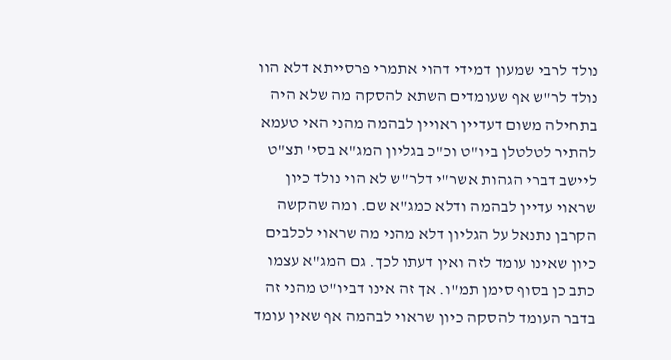נולד לרבי שמעון דמידי דהוי אתמרי פרסייתא דלא הוו נולד לר"ש אף שעומדים השתא להסקה מה שלא היה בתחילה משום דעדיין ראויין לבהמה מהני האי טעמא להתיר לטלטלן ביו"ט וכ"כ בגליון המג"א בסי' תצ"ט ליישב דברי הגהות אשר"י דלר"ש לא הוי נולד כיון שראוי עדיין לבהמה ודלא כמג"א שם. ומה שהקשה הקרבן נתנאל על הגליון דלא מהני מה שראוי לכלבים כיון שאינו עומד לזה ואין דעתו לכך. גם המג"א עצמו כתב כן בסוף סימן תמ"ו. אך זה אינו דביו"ט מהני זה בדבר העומד להסקה כיון שראוי לבהמה אף שאין עומד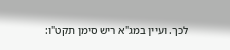לכך. ועיין במג"א ריש סימן תקט"ו: